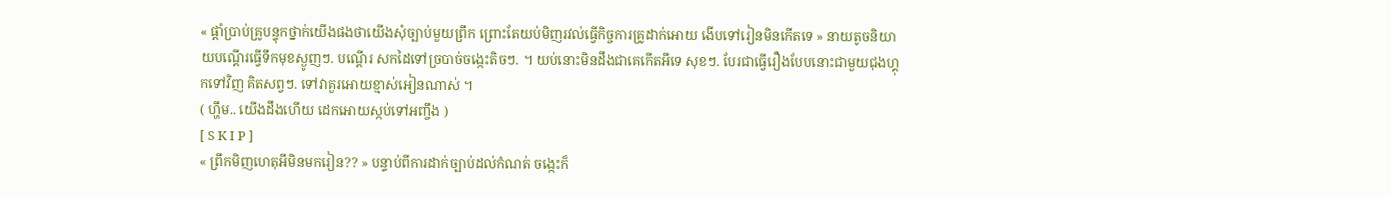« ផ្ដាំប្រាប់គ្រូបន្ទុកថ្នាក់យើងផងថាយើងសុំច្បាប់មួយព្រឹក ព្រោះតែយប់មិញរវល់ធ្វើកិច្ចការគ្រូដាក់អោយ ងើបទៅរៀនមិនកើតទេ » នាយតូចនិយាយបណ្ដើរធ្វើទឹកមុខស្ងូញៗ. បណ្ដើរ សកដៃទៅច្របាច់ចង្កេះតិចៗ. ។ យប់នោះមិនដឹងជាគេកើតអីទេ សុខៗ. បែរជាធ្វើរឿងបែបនោះជាមួយជុងហ្គុកទៅវិញ គិតសព្វៗ. ទៅវាគួរអោយខ្មាស់អៀនណាស់ ។
( ហ្ហឹម.. យើងដឹងហើយ ដេកអោយស្កប់ទៅអញ្ចឹង )
[ S K I P ]
« ព្រឹកមិញហេតុអីមិនមករៀន?? » បន្ទាប់ពីការដាក់ច្បាប់ដល់កំណត់ ចង្កេះក៏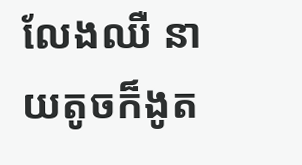លែងឈឺ នាយតូចក៏ងូត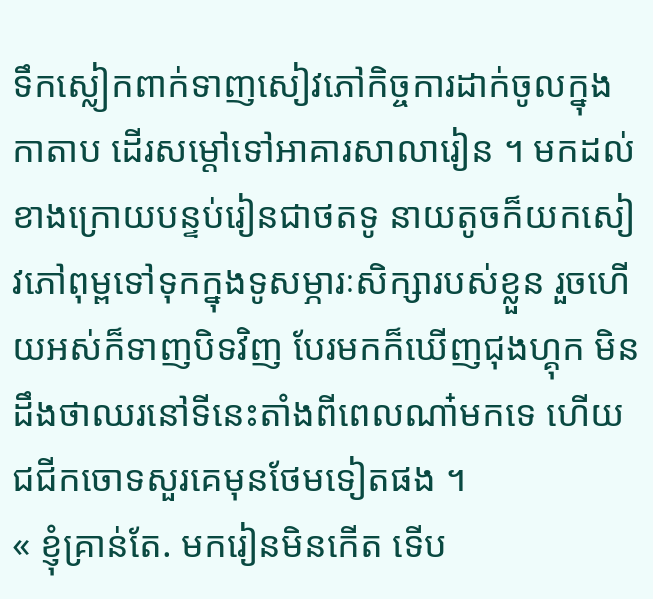ទឹកស្លៀកពាក់ទាញសៀវភៅកិច្ចការដាក់ចូលក្នុងកាតាប ដើរសម្ដៅទៅអាគារសាលារៀន ។ មកដល់ខាងក្រោយបន្ទប់រៀនជាថតទូ នាយតូចក៏យកសៀវភៅពុម្ពទៅទុកក្នុងទូសម្ភារៈសិក្សារបស់ខ្លួន រួចហើយអស់ក៏ទាញបិទវិញ បែរមកក៏ឃើញជុងហ្គុក មិនដឹងថាឈរនៅទីនេះតាំងពីពេលណា៎មកទេ ហើយជជីកចោទសួរគេមុនថែមទៀតផង ។
« ខ្ញុំគ្រាន់តែ. មករៀនមិនកើត ទើប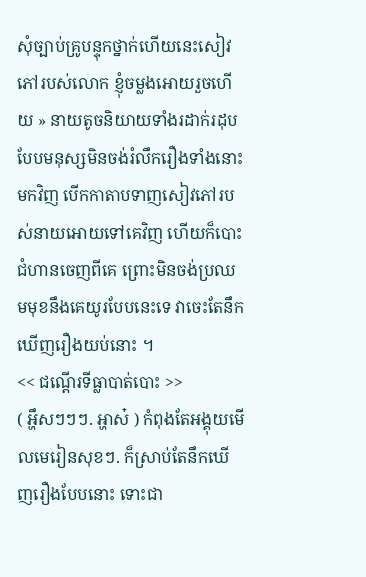សុំច្បាប់គ្រូបន្ទុកថ្នាក់ហើយនេះសៀវភៅរបស់លោក ខ្ញុំចម្លងអោយរួចហើយ » នាយតូចនិយាយទាំងរដាក់រដុបបែបមនុស្សមិនចង់រំលឹករឿងទាំងនោះមកវិញ បើកកាតាបទាញសៀវភៅរបស់នាយអោយទៅគេវិញ ហើយក៏បោះជំហានចេញពីគេ ព្រោះមិនចង់ប្រឈមមុខនឹងគេយូរបែបនេះទេ វាចេះតែនឹកឃើញរឿងយប់នោះ ។
<< ជណ្ដើរទីធ្លាបាត់បោះ >>
( អ្ហឹសៗៗៗ. អ្ហាស៎ ) កំពុងតែអង្គុយមើលមេរៀនសុខៗ. ក៏ស្រាប់តែនឹកឃើញរឿងបែបនោះ ទោះជា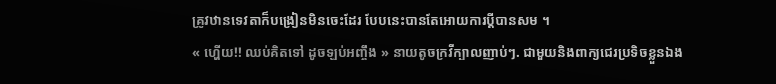គ្រូវឋានទេវតាក៏បង្រៀនមិនចេះដែរ បែបនេះបានតែអោយការប្ដីបានសម ។
« ហ្ហើយ!! ឈប់គិតទៅ ដូចឡប់អញ្ចឹង » នាយតូចក្រវីក្បាលញាប់ៗ. ជាមួយនិងពាក្យជេរប្រទិចខ្លួនឯង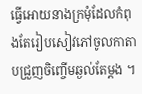ធ្វើអោយនាងក្រមុំដែលកំពុងតែរៀបសៀវភៅចូលកាតាបជ្រួញចិញ្ចើមឆ្ងល់តែម្ដង ។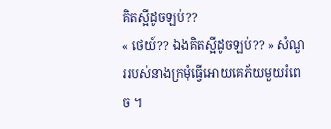គិតស្អីដូចឡប់??
« ថេយ៍?? ឯងគិតស្អីដូចឡប់?? » សំណួររបស់នាងក្រមុំធ្វើអោយគេភ័យមួយរំពេច ។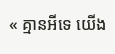« គ្មានអីទេ យើង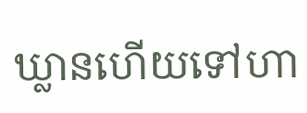ឃ្លានហើយទៅហា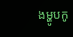ងម្ហូបកូ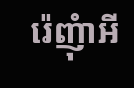រ៉េញុំាអី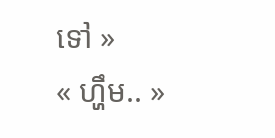ទៅ »
« ហ្ហឹម.. »